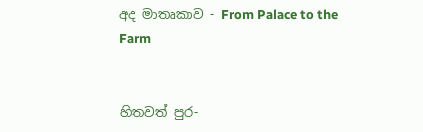අද මාතෘකාව - From Palace to the Farm


හිතවත් පුර-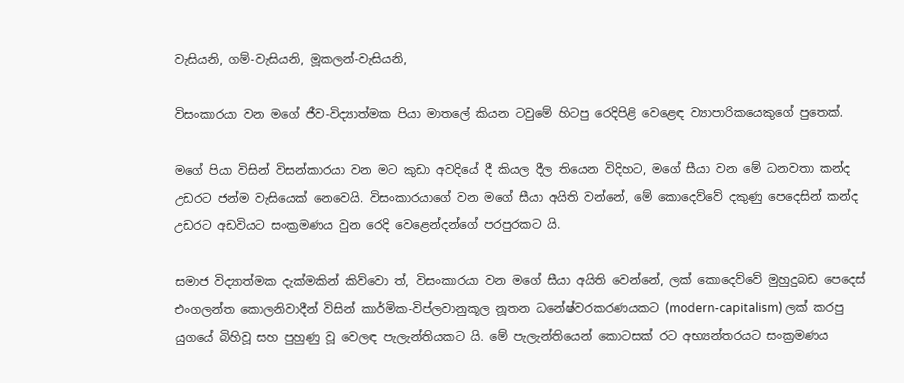වැසියනි, ගම්-වැසියනි, මූකලන්-වැසියනි,

විසංකාරයා වන මගේ ජීව-විද්‍යාත්මක පියා මාතලේ කියන ටවුමේ හිටපු රෙදිපිළි වෙළෙඳ ව්‍යාපාරිකයෙකුගේ පුතෙක්.

මගේ පියා විසින් විසන්කාරයා වන මට කුඩා අවදියේ දී කියල දීල තියෙන විදිහට, මගේ සීයා වන මේ ධනවතා කන්ද උඩරට ජන්ම වැසියෙක් නෙවෙයි. විසංකාරයාගේ වන මගේ සීයා අයිති වන්නේ, මේ කොදෙව්වේ දකුණු පෙදෙසින් කන්ද උඩරට අඩවියට සංක්‍රමණය වුන රෙදි වෙළෙන්දන්ගේ පරපුරකට යි.

සමාජ විද්‍යාත්මක දැක්මකින් කිව්වො ත්, විසංකාරයා වන මගේ සීයා අයිති වෙන්නේ, ලක් කොදෙව්වේ මුහුදුබඩ පෙදෙස් එංගලන්ත කොලනිවාදීන් විසින් කාර්මික-විප්ලවානුකූල නූතන ධනේෂ්වරකරණයකට (modern-capitalism) ලක් කරපු යුගයේ බිහිවූ සහ පුහුණු වූ වෙලඳ පැලැන්තියකට යි. මේ පැලැන්තියෙන් කොටසක් රට අභ්‍යන්තරයට සංක්‍රමණය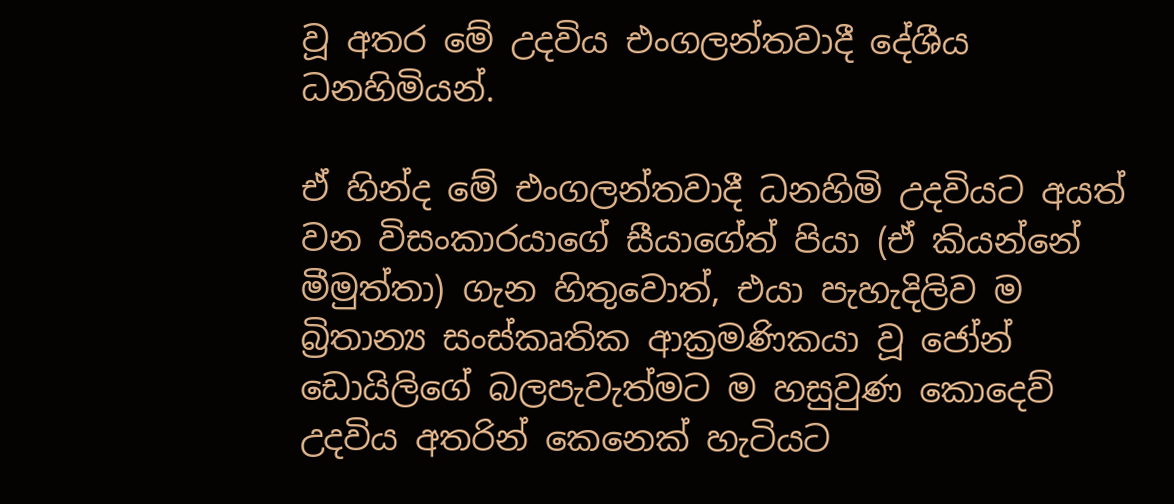වූ අතර මේ උදවිය එංගලන්තවාදී දේශීය ධනහිමියන්.

ඒ හින්ද මේ එංගලන්තවාදී ධනහිමි උදවියට අයත් වන විසංකාරයාගේ සීයාගේත් පියා (ඒ කියන්නේ මීමුත්තා) ගැන හිතුවොත්, එයා පැහැදිලිව ම බ්‍රිතාන්‍ය සංස්කෘතික ආක්‍රමණිකයා වූ ජෝන් ඩොයිලිගේ බලපැවැත්මට ම හසුවුණ කොදෙව් උදවිය අතරින් කෙනෙක් හැටියට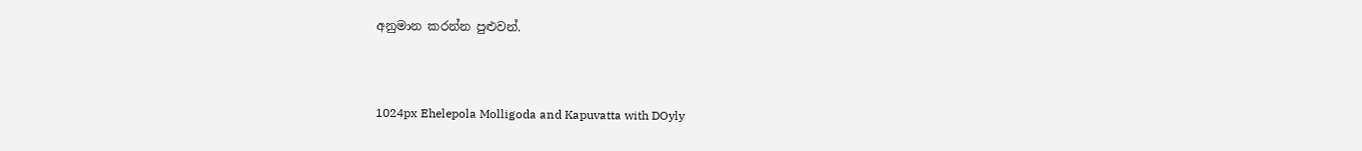අනුමාන කරන්න පුළුවන්.



1024px Ehelepola Molligoda and Kapuvatta with DOyly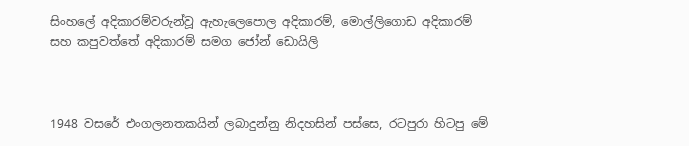සිංහලේ අදිකාරම්වරුන්වූ ඇහැලෙපොල අදිකාරම්, මොල්ලිගොඩ අදිකාරම් සහ කපුවත්තේ අදිකාරම් සමග ජෝන් ඩොයිලි



1948 වසරේ එංගලනතකයින් ලබාදුන්නු නිදහසින් පස්සෙ, රටපුරා හිටපු මේ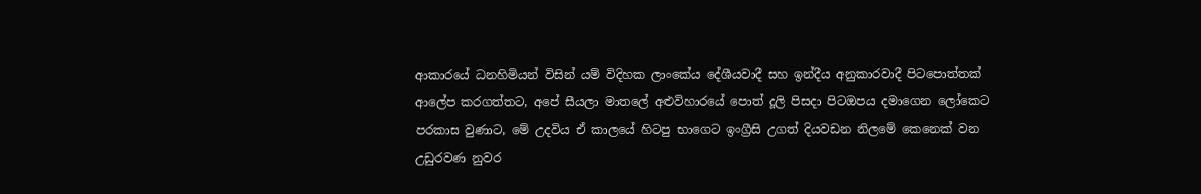ආකාරයේ ධනහිමියන් විසින් යම් විදිහක ලාංකේය දේශීයවාදී සහ ඉන්දීය අනුකාරවාදී පිටපොත්තක් ආලේප කරගත්තට, අපේ සීයලා මාතලේ අළුවිහාරයේ පොත් දූලි පිසදා පිටඔපය දමාගෙන ලෝකෙට පරකාස වුණාට, මේ උදවිය ඒ කාලයේ හිටපු භාගෙට ඉංග්‍රීසි උගත් දියවඩන නිලමේ කෙනෙක් වන උඩුරවණ නුවර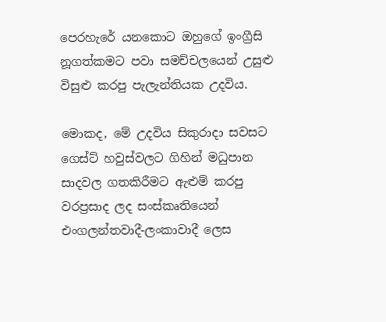පෙරහැරේ යනකොට ඔහුගේ ඉංග්‍රීසි නූගත්කමට පවා සමච්චලයෙන් උසුළු විසුළු කරපු පැලැන්තියක උදවිය.

මොකද, මේ උදවිය සිකුරාදා සවසට ගෙස්ට් හවුස්වලට ගිහින් මධුපාන සාදවල ගතකිරීමට ඇළුම් කරපු වරප්‍රසාද ලද සංස්කෘතියෙන් එංගලන්තවාදී-ලංකාවාදී ලෙස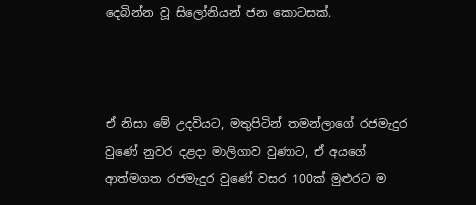දෙබින්න වූ සිලෝනියන් ජන කොටසක්.



ඒ නිසා මේ උදවියට, මතුපිටින් තමන්ලාගේ රජමැදුර වුණේ නුවර දළදා මාලිගාව වුණාට, ඒ අයගේ ආත්මගත රජමැදුර වුණේ වසර 100ක් මුළුරට ම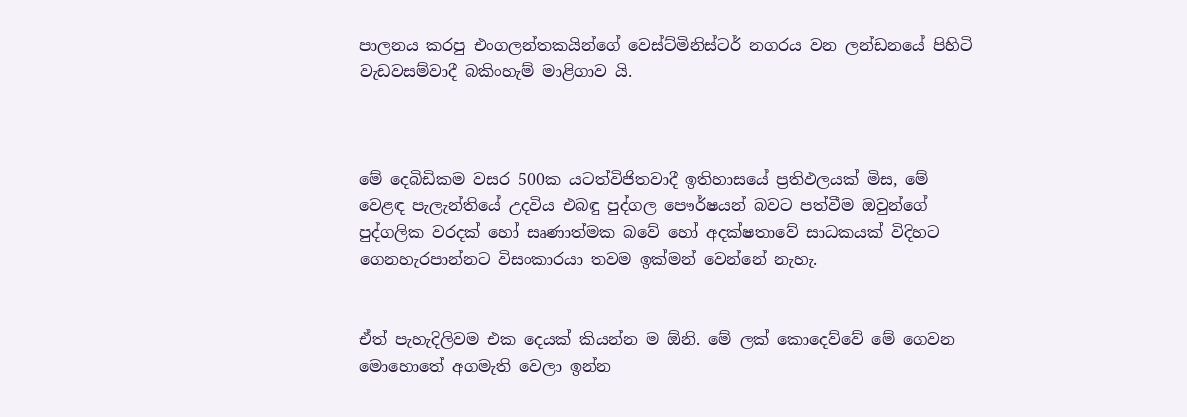පාලනය කරපු එංගලන්තකයින්ගේ වෙස්ට්මිනිස්ටර් නගරය වන ලන්ඩනයේ පිහිටි වැඩවසම්වාදී බකිංහැම් මාළිගාව යි.



මේ දෙබිඩිකම වසර 500ක යටත්විජිතවාදී ඉතිහාසයේ ප්‍රතිඵලයක් මිස, මේ වෙළඳ පැලැන්තියේ උදවිය එබඳු පුද්ගල පෞර්ෂයන් බවට පත්වීම ඔවුන්ගේ පුද්ගලික වරදක් හෝ සෘණාත්මක බවේ හෝ අදක්ෂතාවේ සාධකයක් විදිහට ගෙනහැරපාන්නට විසංකාරයා තවම ඉක්මන් වෙන්නේ නැහැ.


ඒත් පැහැදිලිවම එක දෙයක් කියන්න ම ඕනි. මේ ලක් කොදෙව්වේ මේ ගෙවන මොහොතේ අගමැති වෙලා ඉන්න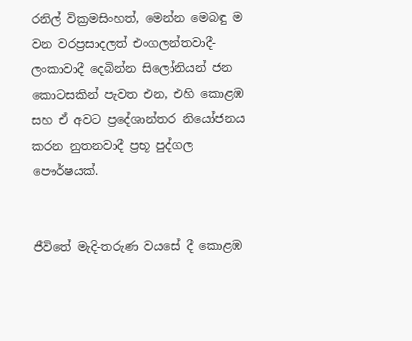රනිල් වික්‍රමසිංහත්, මෙන්න මෙබඳු ම වන වරප්‍රසාදලත් එංගලන්තවාදී-ලංකාවාදී දෙබින්න සිලෝනියන් ජන කොටසකින් පැවත එන, එහි කොළඹ සහ ඒ අවට ප්‍රදේශාන්තර නියෝජනය කරන නුතනවාදී ප්‍රභූ පුද්ගල පෞර්ෂයක්.


ජීවිතේ මැදි-තරුණ වයසේ දී කොළඹ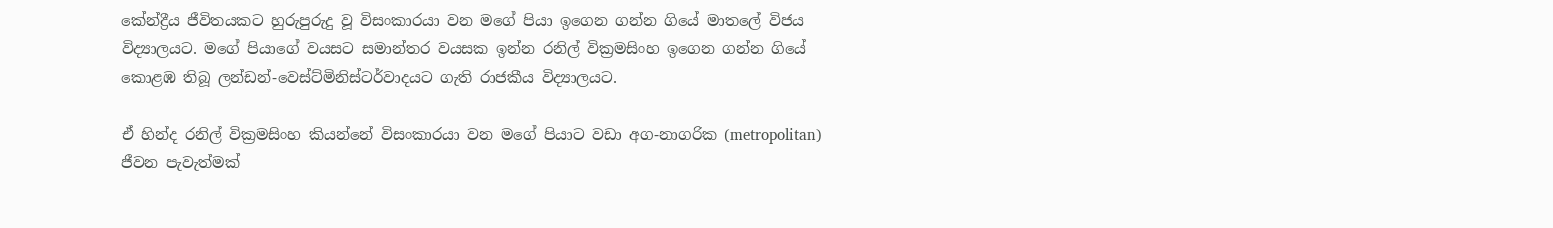කේන්ද්‍රීය ජීවිතයකට හුරුපුරුදු වූ විසංකාරයා වන මගේ පියා ඉගෙන ගන්න ගියේ මාතලේ විජය විද්‍යාලයට. මගේ පියාගේ වයසට සමාන්තර වයසක ඉන්න රනිල් වික්‍රමසිංහ ඉගෙන ගන්න ගියේ කොළඹ තිබූ ලන්ඩන්-වෙස්ට්මිනිස්ටර්වාදයට ගැති රාජකීය විද්‍යාලයට.

ඒ හින්ද රනිල් වික්‍රමසිංහ කියන්නේ විසංකාරයා වන මගේ පියාට වඩා අග-නාගරික (metropolitan) ජීවන පැවැත්මක්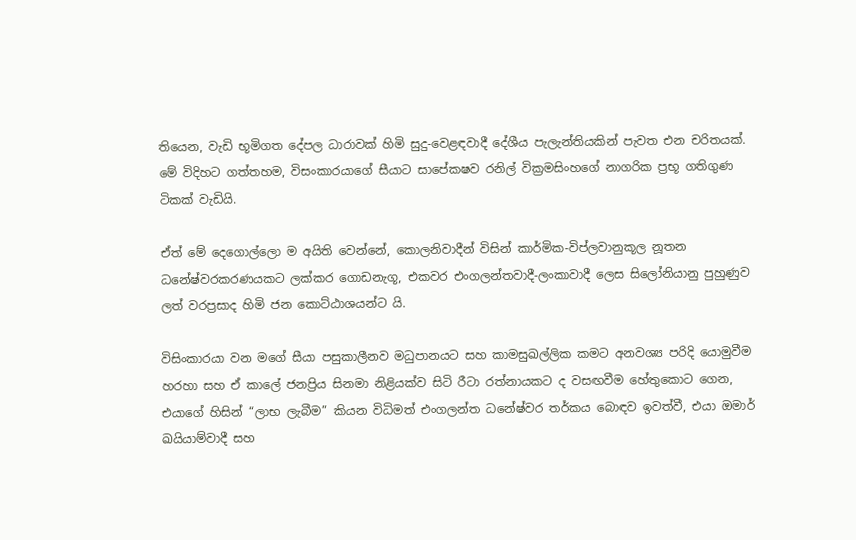තියෙන, වැඩි භූමිගත දේපල ධාරාවක් හිමි සුදු-වෙළඳවාදී දේශීය පැලැන්තියකින් පැවත එන චරිතයක්. මේ විදිහට ගත්තහම, විසංකාරයාගේ සීයාට සාපේකෂව රනිල් වික්‍රමසිංහගේ නාගරික ප්‍රභූ ගතිගුණ ටිකක් වැඩියි.

ඒත් මේ දෙගොල්ලො ම අයිති වෙන්නේ, කොලනිවාදීන් විසින් කාර්මික-විප්ලවානුකූල නූතන ධනේෂ්වරකරණයකට ලක්කර ගොඩනැගූ, එකවර එංගලන්තවාදී-ලංකාවාදී ලෙස සිලෝනියානු පුහුණුව ලත් වරප්‍රසාද හිමි ජන කොට්ඨාශයන්ට යි.

විසිංකාරයා වන මගේ සීයා පසුකාලීනව මධුපානයට සහ කාමසුඛල්ලික කමට අනවශ්‍ය පරිදි යොමුවීම හරහා සහ ඒ කාලේ ජනප්‍රිය සිනමා නිළියක්ව සිටි රීටා රත්නායකට ද වසඟවීම හේතුකොට ගෙන, එයාගේ හිසින් “ලාභ ලැබීම” කියන විධිමත් එංගලන්ත ධනේෂ්වර තර්කය බොඳව ඉවත්වී, එයා ඔමාර් ඛයියාම්වාදී සහ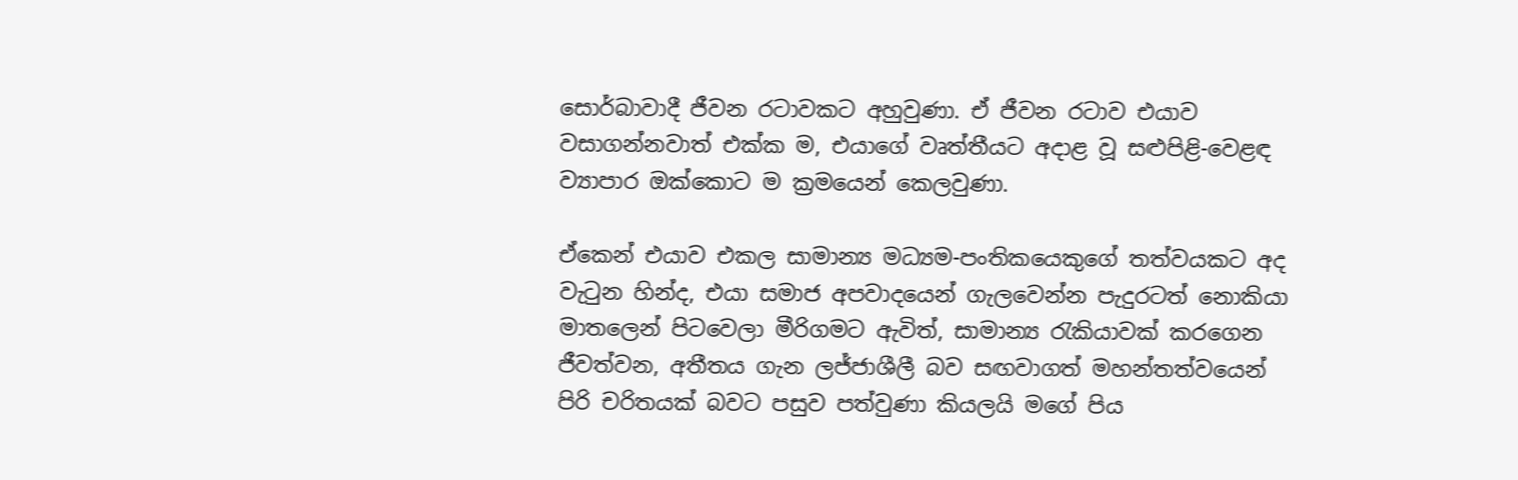සොර්බාවාදී ජීවන රටාවකට අහුවුණා. ඒ ජීවන රටාව එයාව වසාගන්නවාත් එක්ක ම, එයාගේ වෘත්තීයට අදාළ වූ සළුපිළි-වෙළඳ ව්‍යාපාර ඔක්කොට ම ක්‍රමයෙන් කෙලවුණා.

ඒකෙන් එයාව එකල සාමාන්‍ය මධ්‍යම-පංතිකයෙකුගේ තත්වයකට අද වැටුන හින්ද, එයා සමාජ අපවාදයෙන් ගැලවෙන්න පැදුරටත් නොකියා මාතලෙන් පිටවෙලා මීරිගමට ඇවිත්, සාමාන්‍ය රැකියාවක් කරගෙන ජීවත්වන, අතීතය ගැන ලජ්ජාශීලී බව සඟවාගත් මහන්තත්වයෙන් පිරි චරිතයක් බවට පසුව පත්වුණා කියලයි මගේ පිය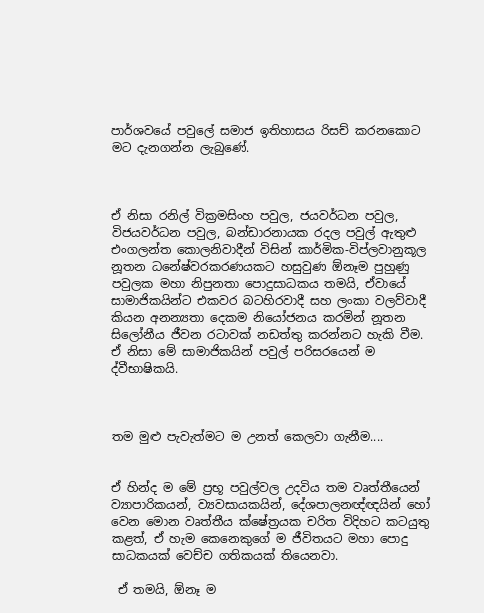පාර්ශවයේ පවුලේ සමාජ ඉතිහාසය රිසච් කරනකොට මට දැනගන්න ලැබුණේ.



ඒ නිසා රනිල් වික්‍රමසිංහ පවුල, ජයවර්ධන පවුල, විජයවර්ධන පවුල, බන්ඩාරනායක රදල පවුල් ඇතුළු එංගලන්ත කොලනිවාදීන් විසින් කාර්මික-විප්ලවානුකූල නූතන ධනේෂ්වරකරණයකට හසුවුණ ඕනෑම පුහුණු පවුලක මහා නිපුනතා පොදුසාධකය තමයි, ඒවායේ සාමාජිකයින්ට එකවර බටහිරවාදී සහ ලංකා වලව්වාදී කියන අනන්‍යතා දෙකම නියෝජනය කරමින් නූතන සිලෝනීය ජීවන රටාවක් නඩත්තු කරන්නට හැකි වීම. ඒ නිසා මේ සාමාජිකයින් පවුල් පරිසරයෙන් ම ද්වීභාෂිකයි.



තම මුළු පැවැත්මට ම උනත් කෙලවා ගැනීම....


ඒ හින්ද ම මේ ප්‍රභූ පවුල්වල උදවිය තම වෘත්තීයෙන් ව්‍යාපාරිකයන්, ව්‍යවසායකයින්, දේශපාලනඥ්ඥයින් හෝ වෙන මොන වෘත්තීය ක්ෂේත්‍රයක චරිත විදිහට කටයුතු කළත්, ඒ හැම කෙනෙකුගේ ම ජීවිතයට මහා පොදු සාධකයක් වෙච්ච ගතිකයක් තියෙනවා.

 ඒ තමයි, ඕනෑ ම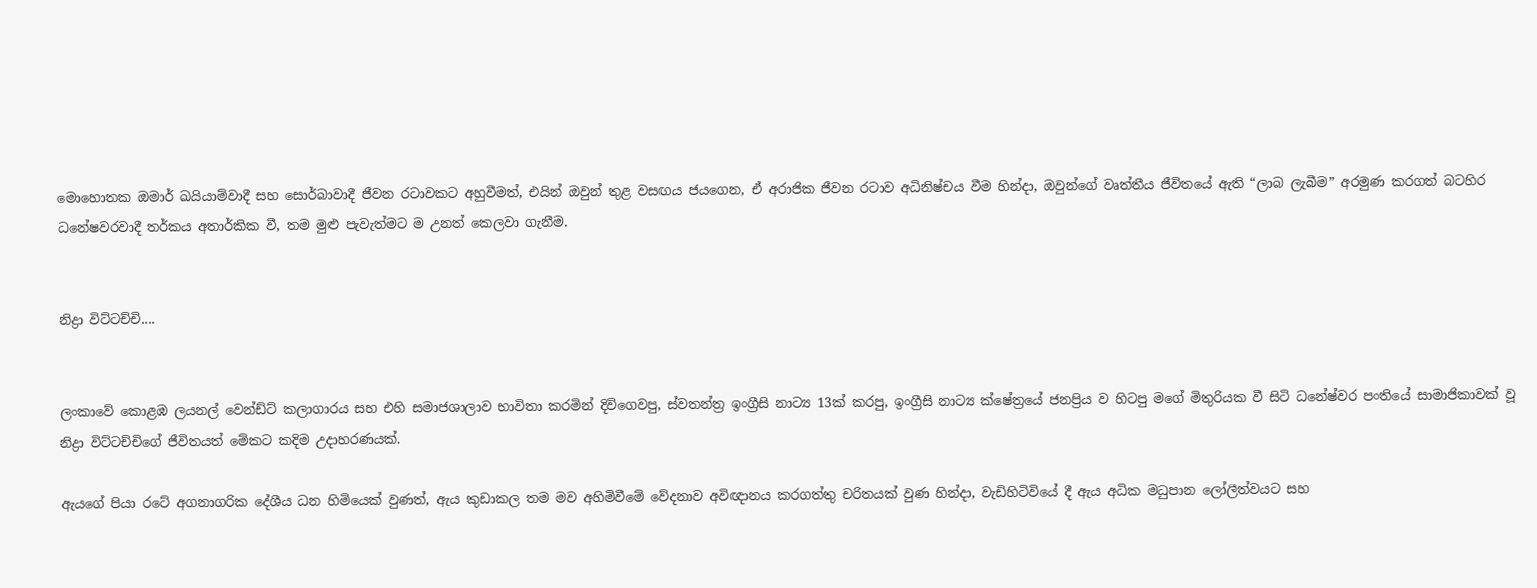මොහොතක ඔමාර් ඛයියාම්වාදී සහ සොර්බාවාදී ජීවන රටාවකට අහුවීමත්, එයින් ඔවුන් තුළ වසඟය ජයගෙන, ඒ අරාජික ජීවන රටාව අධිනිෂ්චය වීම හින්දා, ඔවුන්ගේ වෘත්තීය ජීවිතයේ ඇති “ලාබ ලැබීම” අරමුණ කරගත් බටහිර ධනේෂවරවාදී තර්කය අතාර්කික වී, තම මුළු පැවැත්මට ම උනත් කෙලවා ගැනීම.


නිද්‍රා විට්ටච්චි....


ලංකාවේ කොළඹ ලයනල් වෙන්ඩ්ට් කලාගාරය සහ එහි සමාජශාලාව භාවිතා කරමින් දිවිගෙවපු, ස්වතන්ත්‍ර ඉංග්‍රීසි නාට්‍ය 13ක් කරපු, ඉංග්‍රීසි නාට්‍ය ක්ෂේත්‍රයේ ජනප්‍රිය ව හිටපු මගේ මිතුරියක වී සිටි ධනේෂ්වර පංතියේ සාමාජිකාවක් වූ නිද්‍රා විට්ටච්චිගේ ජීවිතයත් මේකට කදිම උදාහරණයක්.

ඇයගේ පියා රටේ අගනාගරික දේශීය ධන හිමියෙක් වුණත්, ඇය කුඩාකල තම මව අහිමිවීමේ වේදනාව අවිඥානය කරගත්තු චරිතයක් වුණ හින්දා, වැඩිහිටිවියේ දී ඇය අධික මධුපාන ලෝලීත්වයට සහ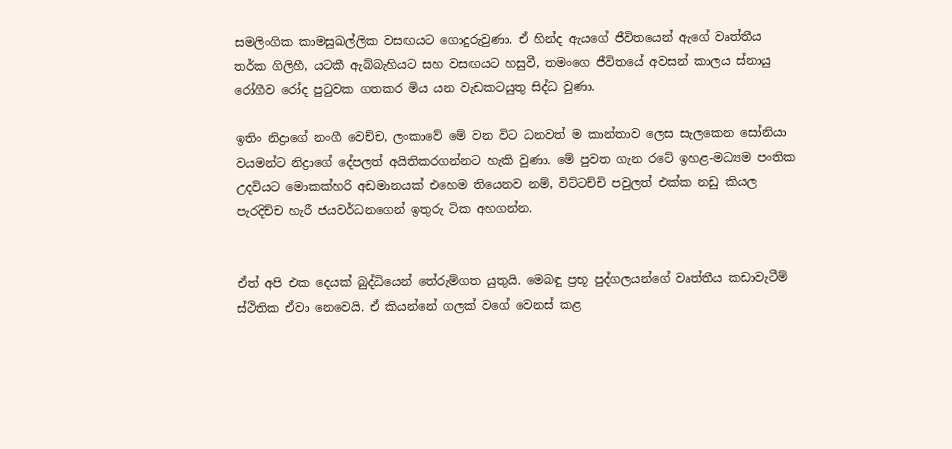සමලිංගික කාමසුඛල්ලික වසඟයට ගොදුරුවුණා. ඒ හින්ද ඇයගේ ජීවිතයෙන් ඇගේ වෘත්තීය තර්ක ගිලිහී, යටකී ඇබ්බැහියට සහ වසඟයට හසුවී, තමංගෙ ජීවිතයේ අවසන් කාලය ස්නායු රෝගීව රෝද පුටුවක ගතකර මිය යන වැඩකටයුතු සිද්ධ වුණා.

ඉතිං නිද්‍රාගේ නංගී වෙච්ච, ලංකාවේ මේ වන විට ධනවත් ම කාන්තාව ලෙස සැලකෙන සෝනියා වයමන්ට නිද්‍රාගේ දේපලත් අයිතිකරගන්නට හැකි වුණා. මේ පුවත ගැන රටේ ඉහළ-මධ්‍යම පංතික උදවියට මොකක්හරි අඩමානයක් එහෙම තියෙනව නම්, විට්ටච්චි පවුලත් එක්ක නඩු කියල පැරදිච්ච හැරී ජයවර්ධනගෙන් ඉතුරු ටික අහගන්න.


ඒත් අපි එක දෙයක් බුද්ධියෙන් තේරුම්ගත යුතුයි. මෙබඳු ප්‍රභූ පුද්ගලයන්ගේ වෘත්තීය කඩාවැටීම් ස්ථිතික ඒවා නෙවෙයි. ඒ කියන්නේ ගලක් වගේ වෙනස් කළ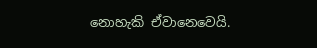නොහැකි ඒවානෙවෙයි.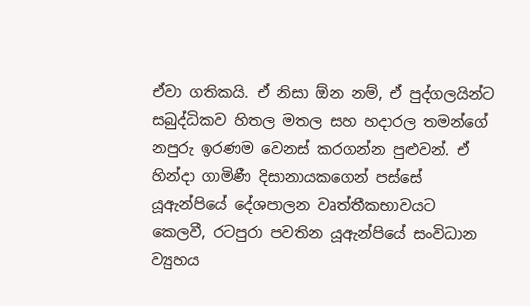ඒවා ගතිකයි. ඒ නිසා ඕන නම්, ඒ පුද්ගලයින්ට සබුද්ධිකව හිතල මතල සහ හදාරල තමන්ගේ නපුරු ඉරණම වෙනස් කරගන්න පුළුවන්. ඒ හින්දා ගාමිණී දිසානායකගෙන් පස්සේ යූඇන්පියේ දේශපාලන වෘත්තීකභාවයට කෙලවී, රටපුරා පවතින යූඇන්පියේ සංවිධාන ව්‍යුහය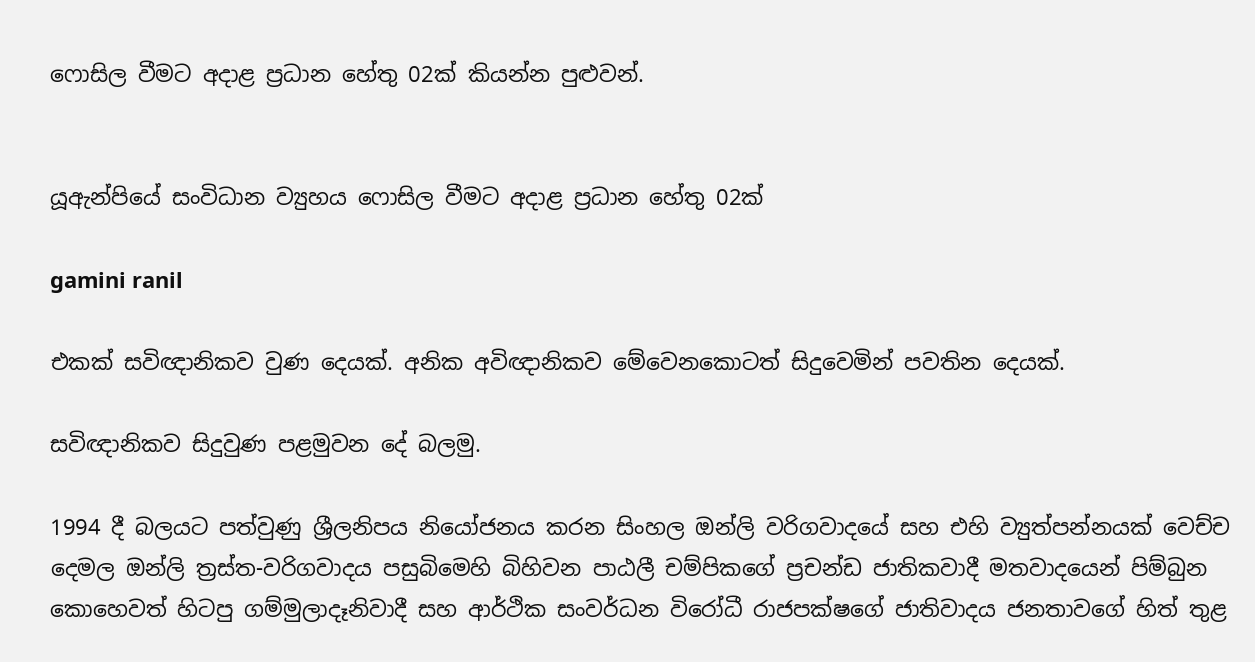ෆොසිල වීමට අදාළ ප්‍රධාන හේතු 02ක් කියන්න පුළුවන්.


යූඇන්පියේ සංවිධාන ව්‍යුහය ෆොසිල වීමට අදාළ ප්‍රධාන හේතු 02ක්

gamini ranil

එකක් සවිඥානිකව වුණ දෙයක්. අනික අවිඥානිකව මේවෙනකොටත් සිදුවෙමින් පවතින දෙයක්.

සවිඥානිකව සිදුවුණ පළමුවන දේ බලමු.

1994 දී බලයට පත්වුණු ශ්‍රීලනිපය නියෝජනය කරන සිංහල ඔන්ලි වරිගවාදයේ සහ එහි ව්‍යුත්පන්නයක් වෙච්ච දෙමල ඔන්ලි ත්‍රස්ත-වරිගවාදය පසුබිමෙහි බිහිවන පාඨලී චම්පිකගේ ප්‍රචන්ඩ ජාතිකවාදී මතවාදයෙන් පිම්බුන කොහෙවත් හිටපු ගම්මුලාදෑනිවාදී සහ ආර්ථික සංවර්ධන විරෝධී රාජපක්ෂගේ ජාතිවාදය ජනතාවගේ හිත් තුළ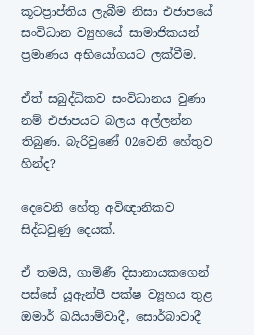කූටප්‍රාප්තිය ලැබීම නිසා එජාපයේ සංවිධාන ව්‍යුහයේ සාමාජිකයන් ප්‍රමාණය අභියෝගයට ලක්වීම.

ඒත් සබුද්ධිකව සංවිධානය වුණා නම් එජාපයට බලය අල්ලන්න තිබුණ. බැරිවුණේ 02වෙනි හේතුව හින්ද?

දෙවෙනි හේතු අවිඥානිකව සිද්ධවුණු දෙයක්.

ඒ තමයි, ගාමිණී දිසානායකගෙන් පස්සේ යූඇන්පී පක්ෂ ව්‍යූහය තුළ ඔමාර් ඛයියාම්වාදී, සොර්බාවාදී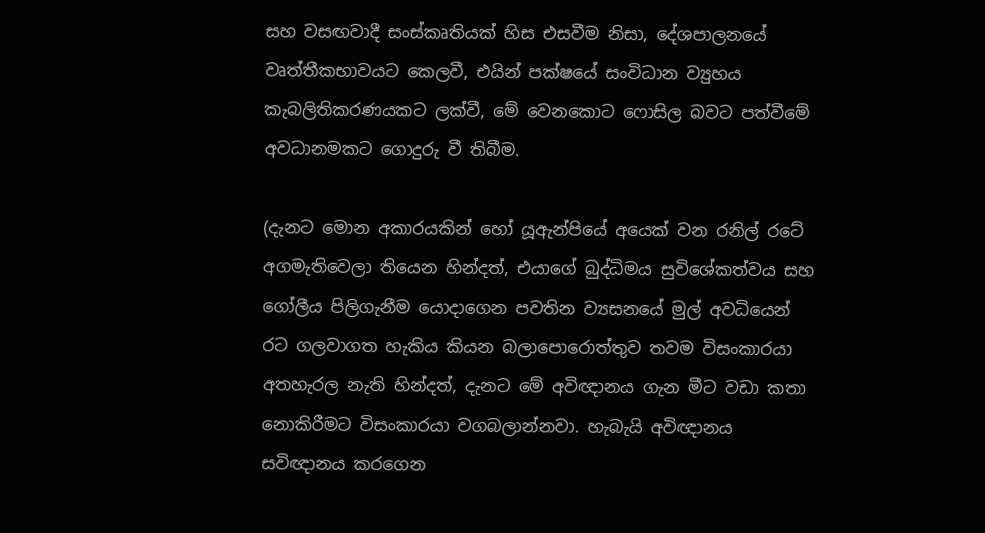සහ වසඟවාදී සංස්කෘතියක් හිස එසවීම නිසා, දේශපාලනයේ වෘත්තීකභාවයට කෙලවී, එයින් පක්ෂයේ සංවිධාන ව්‍යුහය කැබලිතිකරණයකට ලක්වී, මේ වෙනකොට ෆොසිල බවට පත්වීමේ අවධානමකට ගොදුරු වී තිබීම.

(දැනට මොන අකාරයකින් හෝ යූඇන්පියේ අයෙක් වන රනිල් රටේ අගමැතිවෙලා තියෙන හින්දත්, එයාගේ බුද්ධිමය සුවිශේකත්වය සහ ගෝලීය පිලිගැනීම යොදාගෙන පවතින ව්‍යසනයේ මුල් අවධියෙන් රට ගලවාගත හැකිය කියන බලාපොරොත්තුව තවම විසංකාරයා අතහැරල නැති හින්දත්, දැනට මේ අවිඥානය ගැන මීට වඩා කතා නොකිරීමට විසංකාරයා වගබලාන්නවා. හැබැයි අවිඥානය සවිඥානය කරගෙන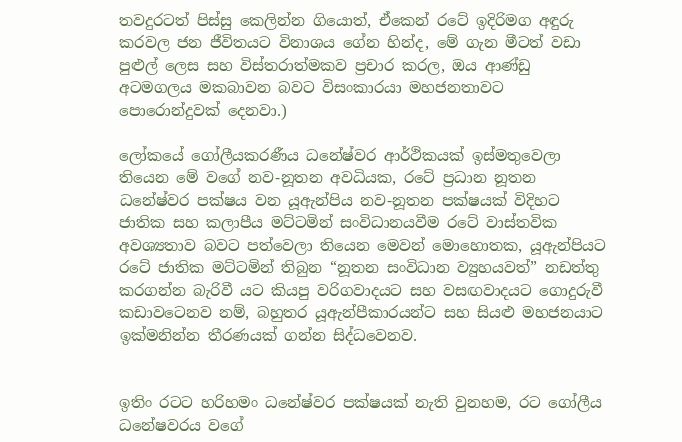තවදුරටත් පිස්සු කෙලින්න ගියොත්, ඒකෙන් රටේ ඉදිරිමග අඳුරු කරවල ජන ජීවිතයට විනාශය ගේන හින්ද, මේ ගැන මීටත් වඩා පුළුල් ලෙස සහ විස්තරාත්මකව ප්‍රචාර කරල, ඔය ආණ්ඩු අටමගලය මකබාවන බවට විසංකාරයා මහජනතාවට පොරොන්දුවක් දෙනවා.)

ලෝකයේ ගෝලීයකරණීය ධනේෂ්වර ආර්ථිකයක් ඉස්මතුවෙලා තියෙන මේ වගේ නව-නූතන අවධියක, රටේ ප්‍රධාන නූතන ධනේෂ්වර පක්ෂය වන යූඇන්පිය නව-නූතන පක්ෂයක් විදිහට ජාතික සහ කලාපීය මට්ටමින් සංවිධානයවීම රටේ වාස්තවික අවශ්‍යතාව බවට පත්වෙලා තියෙන මෙවන් මොහොතක, යූඇන්පියට රටේ ජාතික මට්ටමින් තිබුන “නූතන සංවිධාන ව්‍යුහයවත්” නඩත්තු කරගන්න බැරිවී යට කියපු වරිගවාදයට සහ වසඟවාදයට ගොදුරුවී කඩාවටෙනව නම්, බහුතර යූඇන්පීකාරයන්ට සහ සියළු මහජනයාට ඉක්මනින්න තීරණයක් ගන්න සිද්ධවෙනව.


ඉතිං රටට හරිහමං ධනේෂ්වර පක්ෂයක් නැති වුනහම, රට ගෝලීය ධනේෂවරය වගේ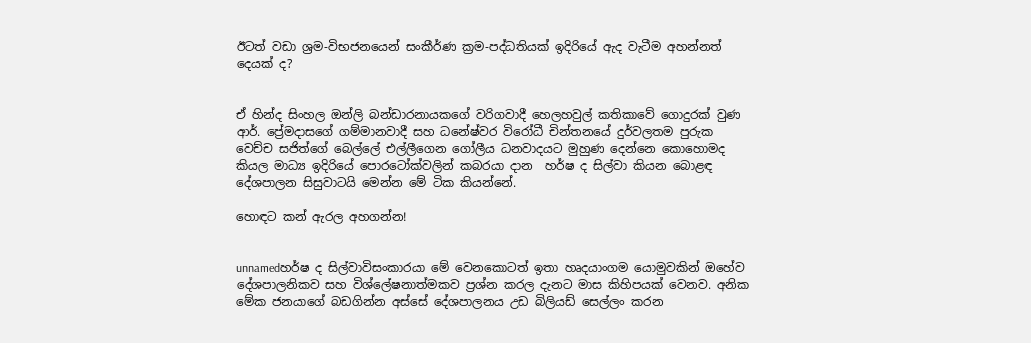ඊටත් වඩා ශ්‍රම-විභජනයෙන් සංකීර්ණ ක්‍රම-පද්ධතියක් ඉදිරියේ ඇද වැටීම අහන්නත් දෙයක් ද?


ඒ හින්ද සිංහල ඔන්ලි බන්ඩාරනායකගේ වරිගවාදී හෙලහවුල් කතිකාවේ ගොදුරක් වුණ ආර්. ප්‍රේමදාසගේ ගම්මානවාදී සහ ධනේෂ්වර විරෝධී චින්තනයේ දුර්වලතම පුරුක වෙච්ච සජිත්ගේ බෙල්ලේ එල්ලීගෙන ගෝලීය ධනවාදයට මුහුණ දෙන්නෙ කොහොමද කියල මාධ්‍ය ඉදිරියේ පොරටෝක්වලින් කබරයා දාන  හර්ෂ ද සිල්වා කියන බොළඳ දේශපාලන සිසුවාටයි මෙන්න මේ ටික කියන්නේ.

හොඳට කන් ඇරල අහගන්න!


unnamedහර්ෂ ද සිල්වාවිසංකාරයා මේ වෙනකොටත් ඉතා හෘදයාංගම යොමුවකින් ඔහේව දේශපාලනිකව සහ විශ්ලේෂනාත්මකව ප්‍රශ්න කරල දැනට මාස කිහිපයක් වෙනව. අනික මේක ජනයාගේ බඩගින්න අස්සේ දේශපාලනය උඩ බිලියඩ් සෙල්ලං කරන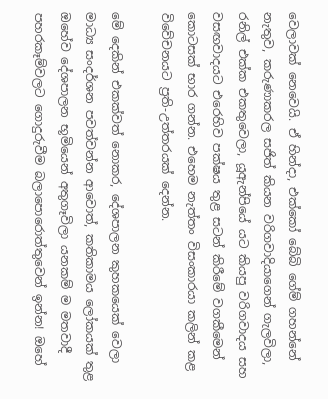වෙලාවක් නෙවෙයි. ඒ හින්දා, එක්කෝ බේබි ගේම් ගහන්නේ නැතුව, කරුණාකරල සජිත් කියන වරිගවාදියාගෙන් ගැලවිලා, රනිල් එක්ක එකතුවෙලා, යූඇන්පියේ යට කියපු වරිගවාදය සහ වසඟවාදයට එරෙහිව පක්ෂය තුළ සටන් කිරීමේ වගකීමෙන් කොටසක් භාර ගන්න. එහෙම නැත්තං විසංකාරයා කලින් කළ විවේචනයට ප්‍රති-උත්තරයක් දෙන්න.

මේ දෙකින් එකක්වත් නොකර, දේශපාලන කුහකයෙක් වෙලා මාධ්‍ය සංදර්ශන පවත්වන්න ආවොත්, කතිකාමය ලෝකයක් තුළ ඔහේව දේශපාලන භූමියෙන් අතුගෑවිලා යනකම් ම මතවාදී පහරකෑම්වලට ගොදුරුවීම බලාපොරොත්තුවෙන් ඉන්න! ඔහේ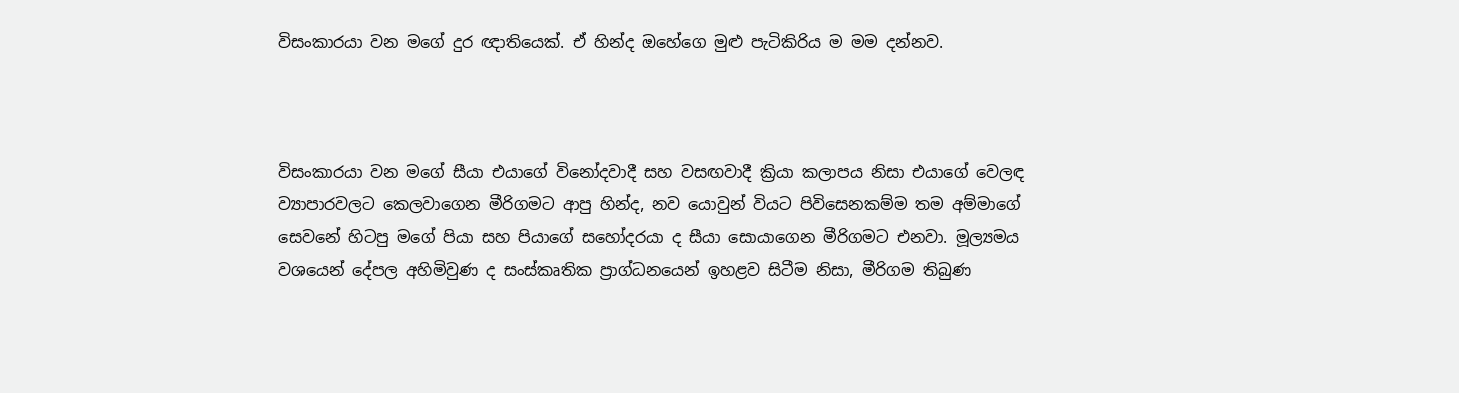විසංකාරයා වන මගේ දුර ඥාතියෙක්. ඒ හින්ද ඔහේගෙ මුළු පැටිකිරිය ම මම දන්නව.



විසංකාරයා වන මගේ සීයා එයාගේ විනෝදවාදී සහ වසඟවාදී ක්‍රියා කලාපය නිසා එයාගේ වෙලඳ ව්‍යාපාරවලට කෙලවාගෙන මීරිගමට ආපු හින්ද, නව යොවුන් වියට පිවිසෙනකම්ම තම අම්මාගේ සෙවනේ හිටපු මගේ පියා සහ පියාගේ සහෝදරයා ද සීයා සොයාගෙන මීරිගමට එනවා. මූල්‍යමය වශයෙන් දේපල අහිමිවුණ ද සංස්කෘතික ප්‍රාග්ධනයෙන් ඉහළව සිටීම නිසා, මීරිගම තිබුණ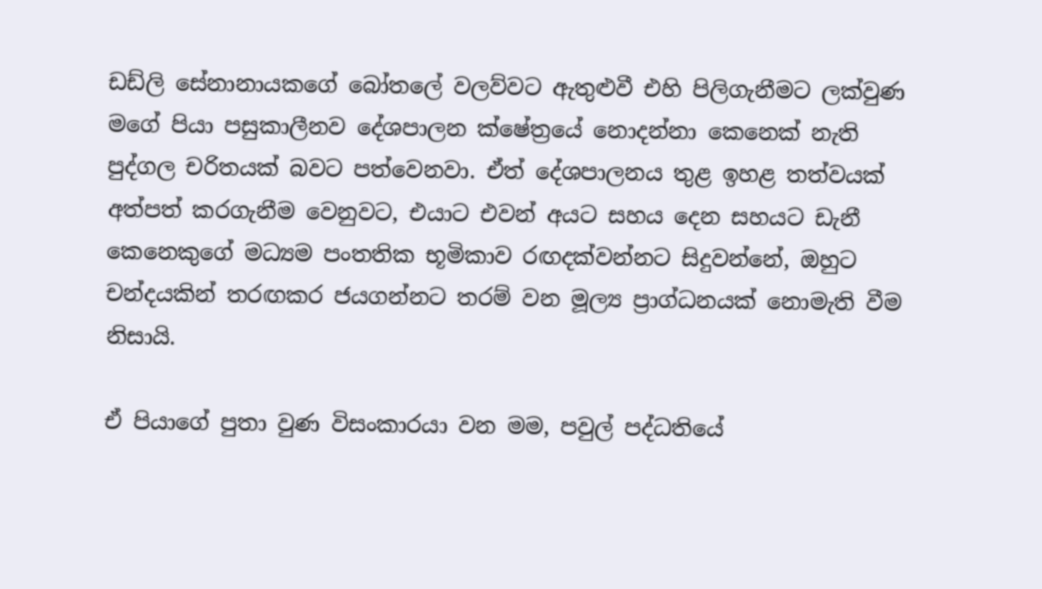ඩඩ්ලි සේනානායකගේ බෝතලේ වලව්වට ඇතුළුවී එහි පිලිගැනීමට ලක්වුණ මගේ පියා පසුකාලීනව දේශපාලන ක්ෂේත්‍රයේ නොදන්නා කෙනෙක් නැති පුද්ගල චරිතයක් බවට පත්වෙනවා. ඒත් දේශපාලනය තුළ ඉහළ තත්වයක් අත්පත් කරගැනීම වෙනුවට, එයාට එවන් අයට සහය දෙන සහයට ඩැනී කෙනෙකුගේ මධ්‍යම පංතතික භූමිකාව රඟදක්වන්නට සිදුවන්නේ, ඔහුට චන්දයකින් තරඟකර ජයගන්නට තරම් වන මූල්‍ය ප්‍රාග්ධනයක් නොමැති වීම නිසායි.

ඒ පියාගේ පුතා වුණ විසංකාරයා වන මම, පවුල් පද්ධතියේ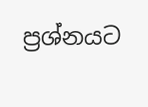ප්‍රශ්නයට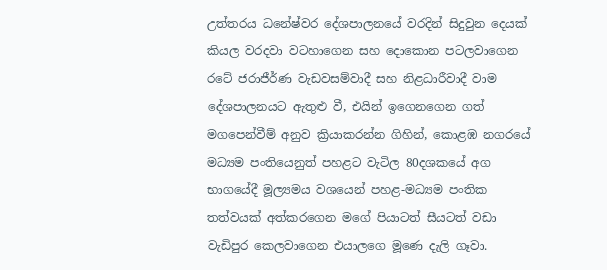උත්තරය ධනේෂ්වර දේශපාලනයේ වරදින් සිදුවුන දෙයක් කියල වරදවා වටහාගෙන සහ දොකොන පටලවාගෙන රටේ ජරාජීර්ණ වැඩවසම්වාදී සහ නිළධාරීවාදී වාම දේශපාලනයට ඇතුළු වී, එයින් ඉගෙනගෙන ගත් මගපෙන්වීම් අනුව ක්‍රියාකරන්න ගිහින්, කොළඹ නගරයේ මධ්‍යම පංතියෙනුත් පහළට වැටිල 80දශකයේ අග භාගයේදී මූල්‍යමය වශයෙන් පහළ-මධ්‍යම පංතික තත්වයක් අත්කරගෙන මගේ පියාටත් සීයටත් වඩා වැඩිපුර කෙලවාගෙන එයාලගෙ මූණෙ දැලි ගෑවා.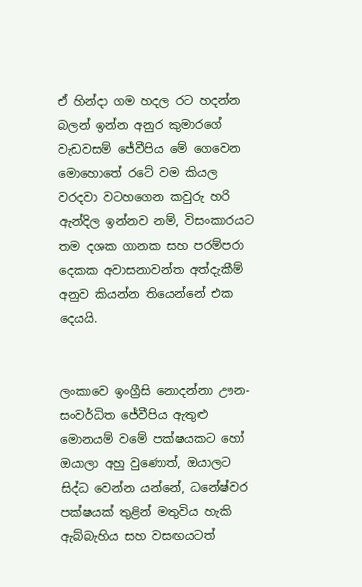ඒ හින්දා ගම හදල රට හදන්න බලන් ඉන්න අනුර කුමාරගේ වැඩවසම් ජේවීපිය මේ ගෙවෙන මොහොතේ රටේ වම කියල වරදවා වටහගෙන කවුරු හරි ඇන්දිල ඉන්නව නම්, විසංකාරයට තම දශක ගානක සහ පරම්පරා දෙකක අවාසනාවන්ත අත්දැකීම් අනුව කියන්න තියෙන්නේ එක දෙයයි.


ලංකාවෙ ඉංග්‍රීසි නොදන්නා ඌන-සංවර්ධිත ජේවීපිය ඇතුළු මොනයම් වමේ පක්ෂයකට හෝ ඔයාලා අහු වුණොත්, ඔයාලට සිද්ධ වෙන්න යන්නේ, ධනේෂ්වර පක්ෂයක් තුළින් මතුවිය හැකි ඇබ්බැහිය සහ වසඟයටත්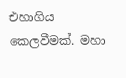එහාගිය කෙලවීමක්. මහා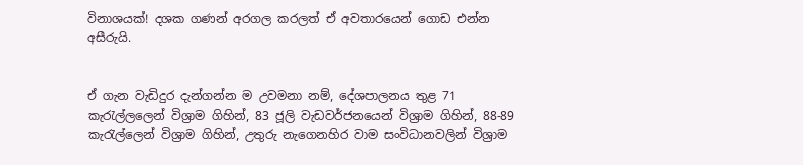විනාශයක්! දශක ගණන් අරගල කරලත් ඒ අවතාරයෙන් ගොඩ එන්න අසීරුයි.


ඒ ගැන වැඩිදුර දැන්ගන්න ම උවමනා නම්, දේශපාලනය තුළ 71 කැරැල්ලලෙන් විශ්‍රාම ගිහින්, 83 ජූලි වැඩවර්ජනයෙන් විශ්‍රාම ගිහින්, 88-89 කැරැල්ලෙන් විශ්‍රාම ගිහින්, උතුරු නැගෙනහිර වාම සංවිධානවලින් විශ්‍රාම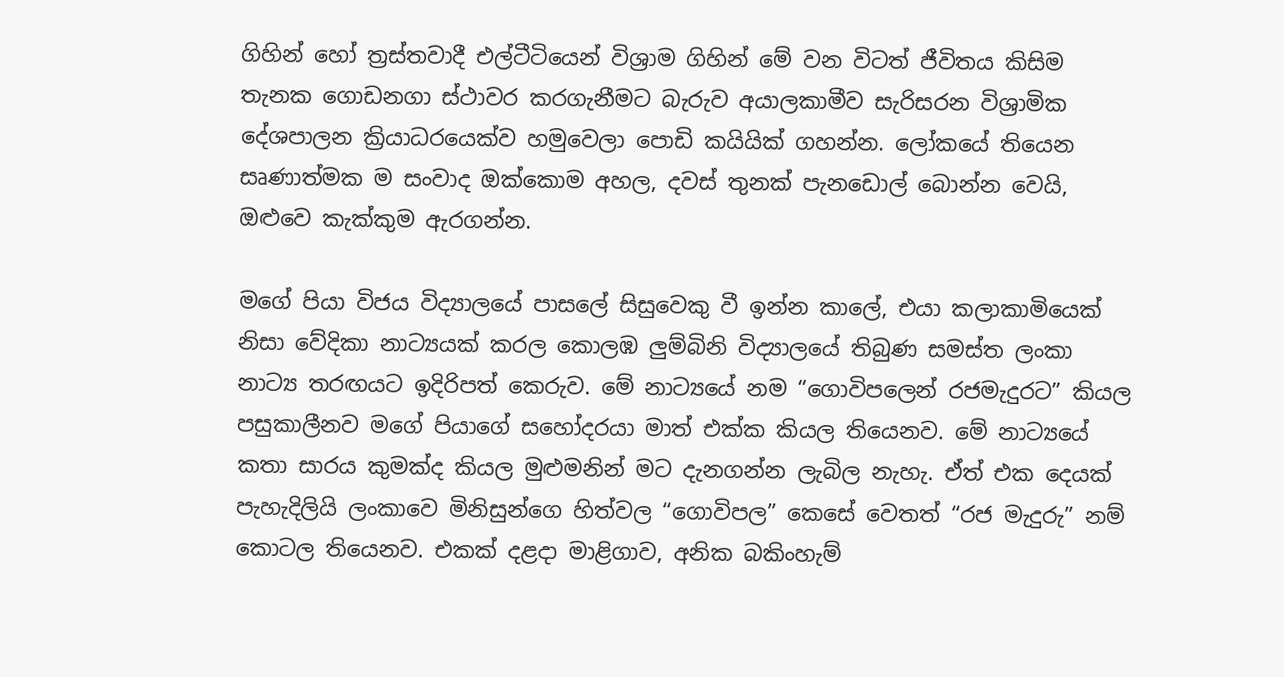ගිහින් හෝ ත්‍රස්තවාදී එල්ටීටියෙන් විශ්‍රාම ගිහින් මේ වන විටත් ජීවිතය කිසිම තැනක ගොඩනගා ස්ථාවර කරගැනීමට බැරුව අයාලකාමීව සැරිසරන විශ්‍රාමික දේශපාලන ක්‍රියාධරයෙක්ව හමුවෙලා පොඩි කයියික් ගහන්න. ලෝකයේ තියෙන සෘණාත්මක ම සංවාද ඔක්කොම අහල, දවස් තුනක් පැනඩොල් බොන්න වෙයි, ඔළුවෙ කැක්කුම ඇරගන්න.

මගේ පියා විජය විද්‍යාලයේ පාසලේ සිසුවෙකු වී ඉන්න කාලේ, එයා කලාකාමියෙක් නිසා වේදිකා නාට්‍යයක් කරල කොලඹ ලුම්බිනි විද්‍යාලයේ තිබුණ සමස්ත ලංකා නාට්‍ය තරඟයට ඉදිරිපත් කෙරුව. මේ නාට්‍යයේ නම “ගොවිපලෙන් රජමැදුරට” කියල පසුකාලීනව මගේ පියාගේ සහෝදරයා මාත් එක්ක කියල තියෙනව. මේ නාට්‍යයේ කතා සාරය කුමක්ද කියල මුළුමනින් මට දැනගන්න ලැබිල නැහැ. ඒත් එක දෙයක් පැහැදිලියි ලංකාවෙ මිනිසුන්ගෙ හිත්වල “ගොවිපල” කෙසේ වෙතත් “රජ මැදුරු” නම් කොටල තියෙනව. එකක් දළදා මාළිගාව, අනික බකිංහැම්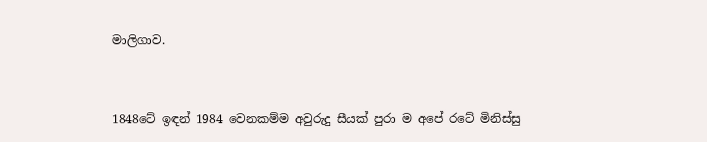මාලිගාව.


1848ටේ ඉඳන් 1984 වෙනකම්ම අවුරුදු සීයක් පුරා ම අපේ රටේ මිනිස්සු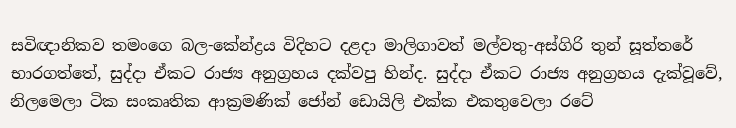සවිඥානිකව තමංගෙ බල-කේන්ද්‍රය විදිහට දළදා මාලිගාවත් මල්වතු-අස්ගිරි තුන් සූත්තරේ භාරගත්තේ, සුද්දා ඒකට රාජ්‍ය අනුග්‍රහය දක්වපු හින්ද. සුද්දා ඒකට රාජ්‍ය අනුග්‍රහය දැක්වූවේ, නිලමෙලා ටික සංකෘතික ආක්‍රමණික් ජෝන් ඩොයිලි එක්ක එකතුවෙලා රටේ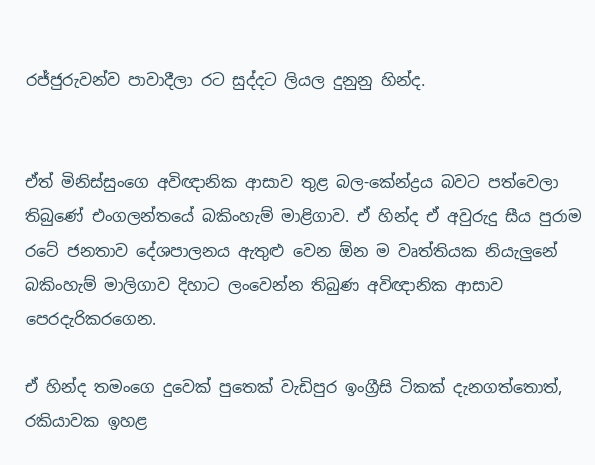රජ්ජුරුවන්ව පාවාදීලා රට සුද්දට ලියල දුනුනු හින්ද.


ඒත් මිනිස්සුංගෙ අවිඥානික ආසාව තුළ බල-කේන්ද්‍රය බවට පත්වෙලා තිබුණේ එංගලන්තයේ බකිංහැම් මාළිගාව. ඒ හින්ද ඒ අවුරුදු සීය පුරාම රටේ ජනතාව දේශපාලනය ඇතුළු වෙන ඕන ම වෘත්තියක නියැලුනේ බකිංහැම් මාලිගාව දිහාට ලංවෙන්න තිබුණ අවිඥානික ආසාව පෙරදැරිකරගෙන.

ඒ හින්ද තමංගෙ දුවෙක් පුතෙක් වැඩිපුර ඉංග්‍රීසි ටිකක් දැනගත්තොත්, රකියාවක ඉහළ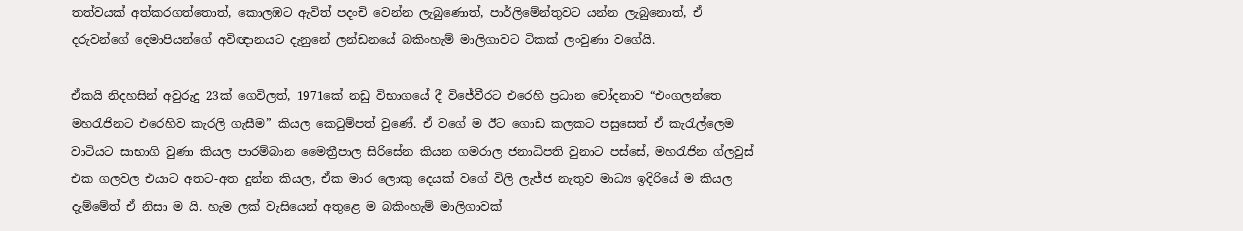තත්වයක් අත්කරගත්තොත්, කොලඹට ඇවිත් පදංචි වෙන්න ලැබුණොත්, පාර්ලිමේන්තුවට යන්න ලැබුනොත්, ඒ දරුවන්ගේ දෙමාපියන්ගේ අවිඥානයට දැනුනේ ලන්ඩනයේ බකිංහැම් මාලිගාවට ටිකක් ලංවුණා වගේයි.

ඒකයි නිදහසින් අවුරුදු 23ක් ගෙවිලත්, 1971කේ නඩු විභාගයේ දී විජේවීරට එරෙහි ප්‍රධාන චෝදනාව “එංගලන්තෙ මහරැජිනට එරෙහිව කැරලි ගැසීම” කියල කෙටුම්පත් වුණේ. ඒ වගේ ම ඊට ගොඩ කලකට පසුසෙත් ඒ කැරැල්ලෙම වාටියට සාභාගි වුණා කියල පාරම්බාන මෛත්‍රීපාල සිරිසේන කියන ගමරාල ජනාධිපති වුනාට පස්සේ, මහරැජින ග්ලවුස් එක ගලවල එයාට අතට-අත දුන්න කියල, ඒක මාර ලොකු දෙයක් වගේ විලි ලැජ්ජ නැතුව මාධ්‍ය ඉදිරියේ ම කියල දැම්මේත් ඒ නිසා ම යි. හැම ලක් වැසියෙන් අතුළෙ ම බකිංහැම් මාලිගාවක්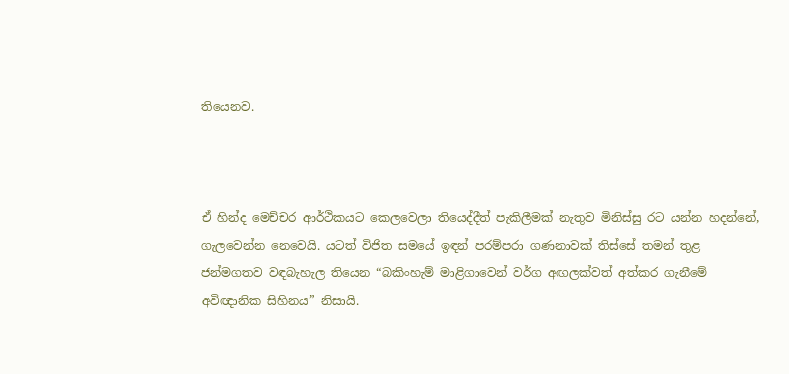තියෙනව.



ඒ හින්ද මෙච්චර ආර්ථිකයට කෙලවෙලා තියෙද්දීත් පැකිලීමක් නැතුව මිනිස්සු රට යන්න හදන්නේ, ගැලවෙන්න නෙවෙයි. යටත් විජිත සමයේ ඉඳන් පරම්පරා ගණනාවක් තිස්සේ තමන් තුළ ජන්මගතව වඳබැහැල තියෙන “බකිංහැම් මාළිගාවෙන් වර්ග අඟලක්වත් අත්කර ගැනීමේ අවිඥානික සිහිනය” නිසායි.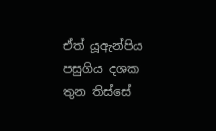ඒත් යූඇන්පිය පසුගිය දශක තුන තිස්සේ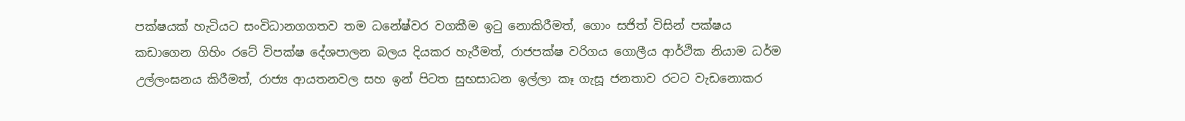පක්ෂයක් හැටියට සංවිධානගගතව තම ධනේෂ්වර වගකීම ඉටු නොකිරීමත්, ගොං සජිත් විසින් පක්ෂය කඩාගෙන ගිහිං රටේ විපක්ෂ දේශපාලන බලය දියකර හැරීමත්, රාජපක්ෂ වරිගය ගොලීය ආර්ථික නියාම ධර්ම උල්ලංඝනය කිරීමත්, රාජ්‍ය ආයතනවල සහ ඉන් පිටත සුභසාධන ඉල්ලා කෑ ගැසූ ජනතාව රටට වැඩනොකර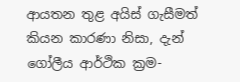ආයතන තුළ අයිස් ගැසීමත් කියන කාරණා නිසා, දැන් ගෝලීය ආර්ථික ක්‍රම-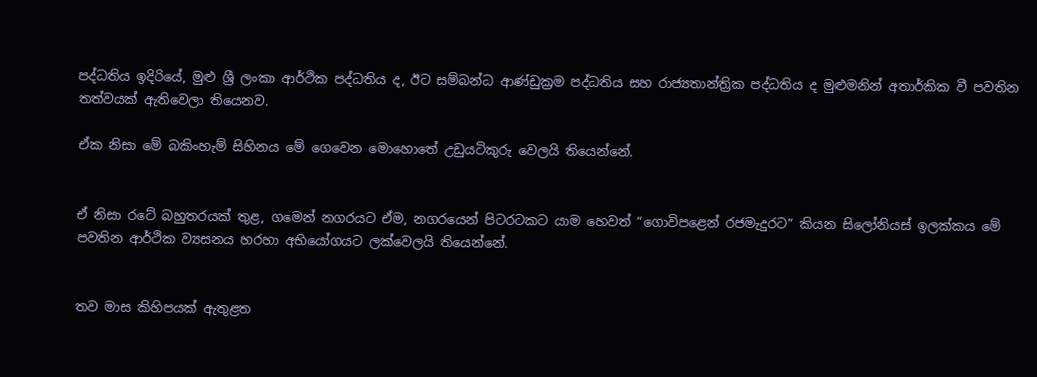පද්ධතිය ඉදිරියේ, මුළු ශ්‍රී ලංකා ආර්ථික පද්ධතිය ද, ඊට සම්බන්ධ ආණ්ඩුක්‍රම පද්ධතිය සහ රාජ්‍යතාන්ත්‍රික පද්ධතිය ද මුළුමනින් අතාර්කික වී පවතින තත්වයක් ඇතිවෙලා තියෙනව.

ඒක නිසා මේ බකිංහැම් සිහිනය මේ ගෙවෙන මොහොතේ උඩුයටිකුරු වෙලයි තියෙන්නේ.


ඒ නිසා රටේ බහුතරයක් තුළ, ගමෙන් නගරයට ඒම, නගරයෙන් පිටරටකට යාම හෙවත් “ගොවිපළෙන් රජමැදුරට” කියන සිලෝනියස් ඉලක්කය මේ පවතින ආර්ථික ව්‍යසනය හරහා අභියෝගයට ලක්වෙලයි තියෙන්නේ.


තව මාස කිහිපයක් ඇතුළත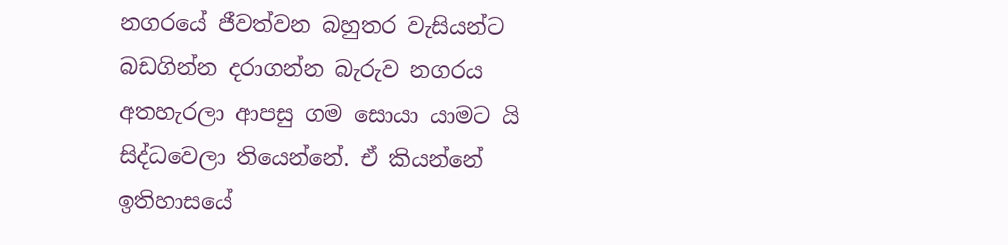නගරයේ ජීවත්වන බහුතර වැසියන්ට බඩගින්න දරාගන්න බැරුව නගරය අතහැරලා ආපසු ගම සොයා යාමට යි සිද්ධවෙලා තියෙන්නේ. ඒ කියන්නේ ඉතිහාසයේ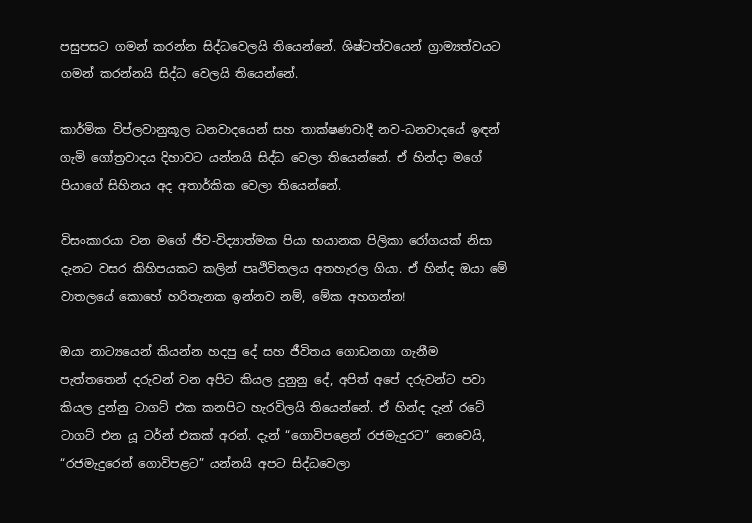පසුපසට ගමන් කරන්න සිද්ධවෙලයි තියෙන්නේ. ශිෂ්ටත්වයෙන් ග්‍රාම්‍යත්වයට ගමන් කරන්නයි සිද්ධ වෙලයි තියෙන්නේ.

කාර්මික විප්ලවානුකූල ධනවාදයෙන් සහ තාක්ෂණවාදී නව-ධනවාදයේ ඉඳන් ගැමි ගෝත්‍රවාදය දිහාවට යන්නයි සිද්ධ වෙලා තියෙන්නේ. ඒ හින්දා මගේ පියාගේ සිහිනය අද අතාර්කික වෙලා තියෙන්නේ.

විසංකාරයා වන මගේ ජීව-විද්‍යාත්මක පියා භයානක පිලිකා රෝගයක් නිසා දැනට වසර කිහිපයකට කලින් පෘථිවිතලය අතහැරල ගියා. ඒ හින්ද ඔයා මේ වාතලයේ කොහේ හරිතැනක ඉන්නව නම්, මේක අහගන්න!

ඔයා නාට්‍යයෙන් කියන්න හදපු දේ සහ ජීවිතය ගොඩනගා ගැනීම පැත්තතෙන් දරුවන් වන අපිට කියල දුනුනු දේ, අපිත් අපේ දරුවන්ට පවා කියල දුන්නු ටාගට් එක කනපිට හැරවිලයි තියෙන්නේ. ඒ හින්ද දැන් රටේ ටාගට් එන යූ ටර්න් එකක් අරන්. දැන් “ගොවිපළෙන් රජමැදුරට” නෙවෙයි, “රජමැදුරෙන් ගොවිපළට” යන්නයි අපට සිද්ධවෙලා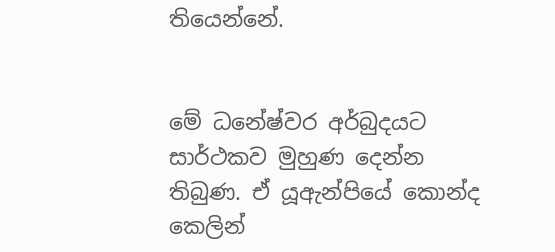තියෙන්නේ.


මේ ධනේෂ්වර අර්බුදයට සාර්ථකව මුහුණ දෙන්න තිබුණ. ඒ යූඇන්පියේ කොන්ද කෙලින්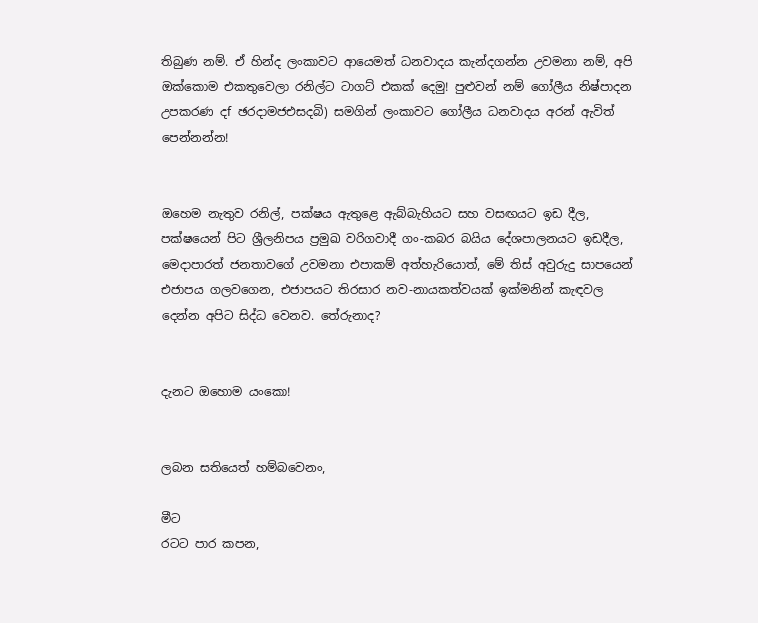තිබුණ නම්. ඒ හින්ද ලංකාවට ආයෙමත් ධනවාදය කැන්දගන්න උවමනා නම්, අපි ඔක්කොම එකතුවෙලා රනිල්ට ටාගට් එකක් දෙමු! පුළුවන් නම් ගෝලීය නිෂ්පාදන උපකරණ දf ඡරදාමජඑසදබි) සමගින් ලංකාවට ගෝලීය ධනවාදය අරන් ඇවිත් පෙන්නන්න!


ඔහෙම නැතුව රනිල්, පක්ෂය ඇතුළෙ ඇබ්බැහියට සහ වසඟයට ඉඩ දීල, පක්ෂයෙන් පිට ශ්‍රීලනිපය ප්‍රමුඛ වරිගවාදී ගං-කබර බයිය දේශපාලනයට ඉඩදීල, මෙදාපාරත් ජනතාවගේ උවමනා එපාකම් අත්හැරියොත්, මේ තිස් අවුරුදු සාපයෙන් එජාපය ගලවගෙන, එජාපයට තිරසාර නව-නායකත්වයක් ඉක්මනින් කැඳවල දෙන්න අපිට සිද්ධ වෙනව. තේරුනාද?


දැනට ඔහොම යංකො!


ලබන සතියෙත් හම්බවෙනං,

මීට
රටට පාර කපන,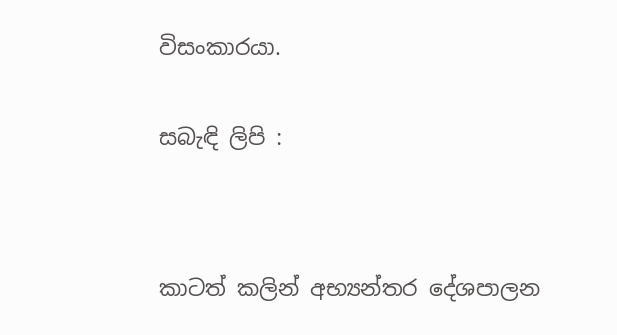විසංකාරයා.


සබැඳි ලිපි :




කාටත් කලින් අභ්‍යන්තර දේශපාලන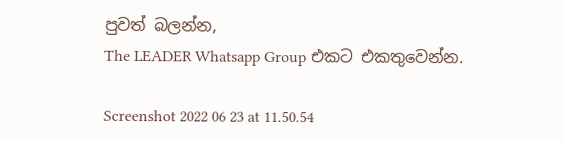පුවත් බලන්න,
The LEADER Whatsapp Group එකට එකතුවෙන්න.

Screenshot 2022 06 23 at 11.50.54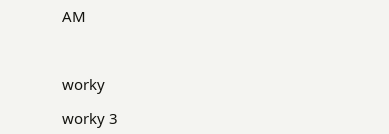AM



worky

worky 3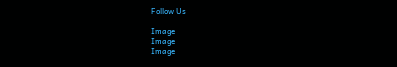Follow Us

Image
Image
Image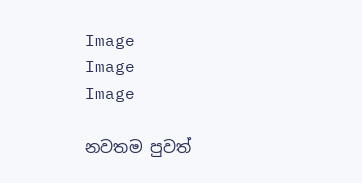Image
Image
Image

නවතම පුවත්